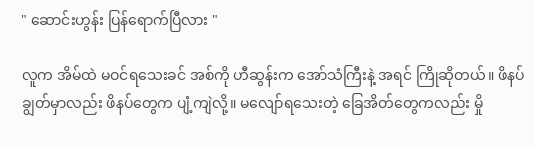" ဆောင်းဟွန်း ပြန်ရောက်ပြီလား "

လူက အိမ်ထဲ မဝင်ရသေးခင် အစ်ကို ဟီဆွန်းက အော်သံကြီးနဲ့ အရင် ကြိုဆိုတယ်။ ဖိနပ်ချွတ်မှာလည်း ဖိနပ်တွေက ပျံ့ကျဲလို့။ မလျော်ရသေးတဲ့ ခြေအိတ်တွေကလည်း မှို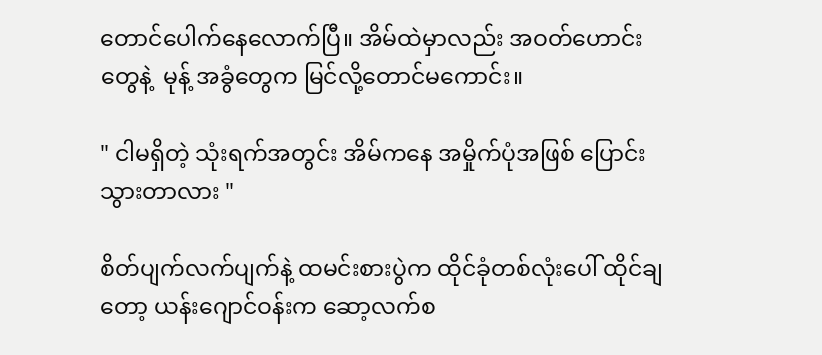တောင်ပေါက်နေလောက်ပြီ။ အိမ်ထဲမှာလည်း အဝတ်ဟောင်းတွေနဲ့  မုန့် အခွံတွေက မြင်လို့တောင်မကောင်း။

" ငါမရှိတဲ့ သုံးရက်အတွင်း အိမ်ကနေ အမှိုက်ပုံအဖြစ် ပြောင်းသွားတာလား "

စိတ်ပျက်လက်ပျက်နဲ့ ထမင်းစားပွဲက ထိုင်ခုံတစ်လုံးပေါ် ထိုင်ချတော့ ယန်းဂျောင်ဝန်းက ဆော့လက်စ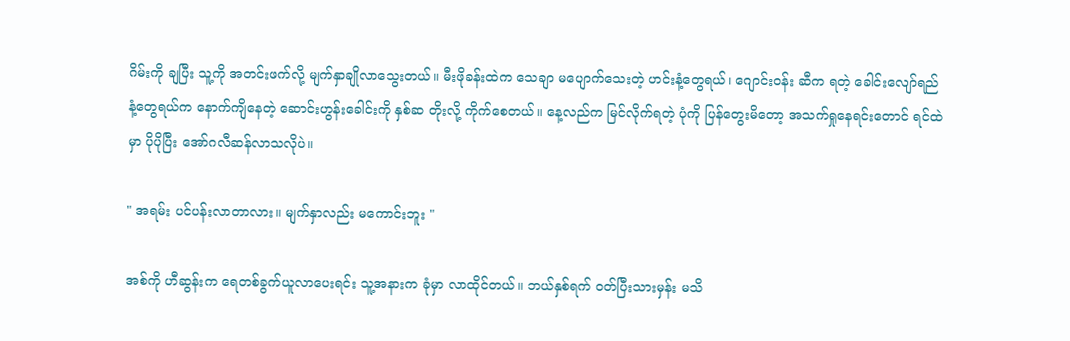ဂိမ်းကို ချပြီး သူ့ကို အတင်းဖက်လို့ မျက်နှာချိုလာသွေးတယ်။ မီးဖိုခန်းထဲက သေချာ မပျောက်သေးတဲ့ ဟင်းနံ့တွေရယ်၊ ဂျောင်းဝန်း ဆီက ရတဲ့ ခေါင်းလျော်ရည်နံ့တွေရယ်က နောက်ကျိနေတဲ့ ဆောင်းဟွန်းခေါင်းကို နှစ်ဆ တိုးလို့ ကိုက်စေတယ်။ နေ့လည်က မြင်လိုက်ရတဲ့ ပုံကို ပြန်တွေးမိတော့ အသက်ရှုနေရင်းတောင် ရင်ထဲမှာ ပိုပိုပြီး အော်ဂလီဆန်လာသလိုပဲ။

" အရမ်း ပင်ပန်းလာတာလား။ မျက်နှာလည်း မကောင်းဘူး "

အစ်ကို ဟီဆွန်းက ရေတစ်ခွက်ယူလာပေးရင်း သူ့အနားက ခုံမှာ လာထိုင်တယ်။ ဘယ်နှစ်ရက် ဝတ်ပြီးသားမှန်း မသိ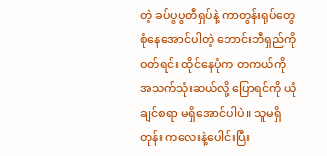တဲ့ ခပ်ပွပွတီရှပ်နဲ့ ကာတွန်းရုပ်တွေ စုံနေအောင်ပါတဲ့ ဘောင်းဘီရှည်ကို ဝတ်ရင်း ထိုင်နေပုံက တကယ်ကို အသက်သုံးဆယ်လို့ ပြောရင်ကို ယုံချင်စရာ မရှိအောင်ပါပဲ။ သူမရှိတုန်း ကလေးနဲ့ပေါင်းပြီး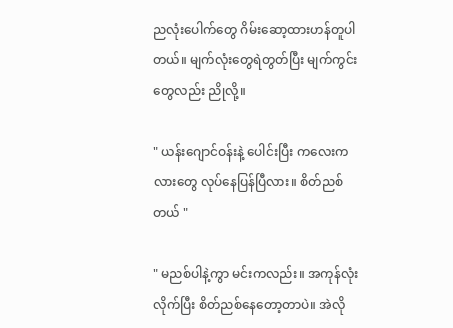ညလုံးပေါက်တွေ ဂိမ်းဆော့ထားဟန်တူပါတယ်။ မျက်လုံးတွေရဲတွတ်ပြီး မျက်ကွင်းတွေလည်း ညိုလို့။

" ယန်းဂျောင်ဝန်းနဲ့ ပေါင်းပြီး ကလေးကလားတွေ လုပ်နေပြန်ပြီလား။ စိတ်ညစ်တယ် "

" မညစ်ပါနဲ့ကွာ မင်းကလည်း။ အကုန်လုံးလိုက်ပြီး စိတ်ညစ်နေတော့တာပဲ။ အဲလို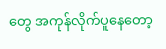တွေ အကုန်လိုက်ပူနေတော့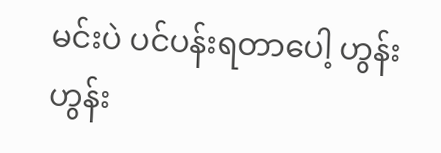မင်းပဲ ပင်ပန်းရတာပေါ့ ဟွန်းဟွန်း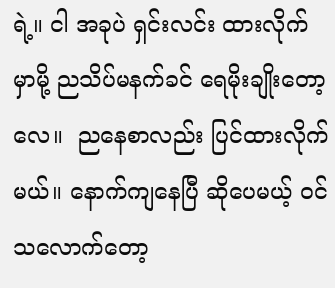ရဲ့။ ငါ အခုပဲ ရှင်းလင်း ထားလိုက်မှာမို့ ညသိပ်မနက်ခင် ရေမိုးချိုးတော့လေ။  ညနေစာလည်း ပြင်ထားလိုက်မယ်။ နောက်ကျနေပြီ ဆိုပေမယ့် ဝင်သလောက်တော့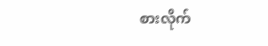စားလိုက်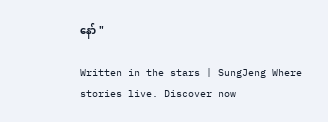နော် "

Written in the stars | SungJeng Where stories live. Discover now